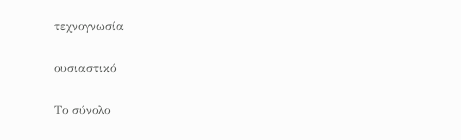τεχνογνωσία

ουσιαστικό

Το σύνολο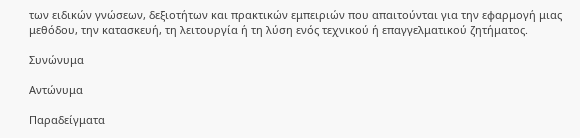των ειδικών γνώσεων, δεξιοτήτων και πρακτικών εμπειριών που απαιτούνται για την εφαρμογή μιας μεθόδου, την κατασκευή, τη λειτουργία ή τη λύση ενός τεχνικού ή επαγγελματικού ζητήματος.

Συνώνυμα

Αντώνυμα

Παραδείγματα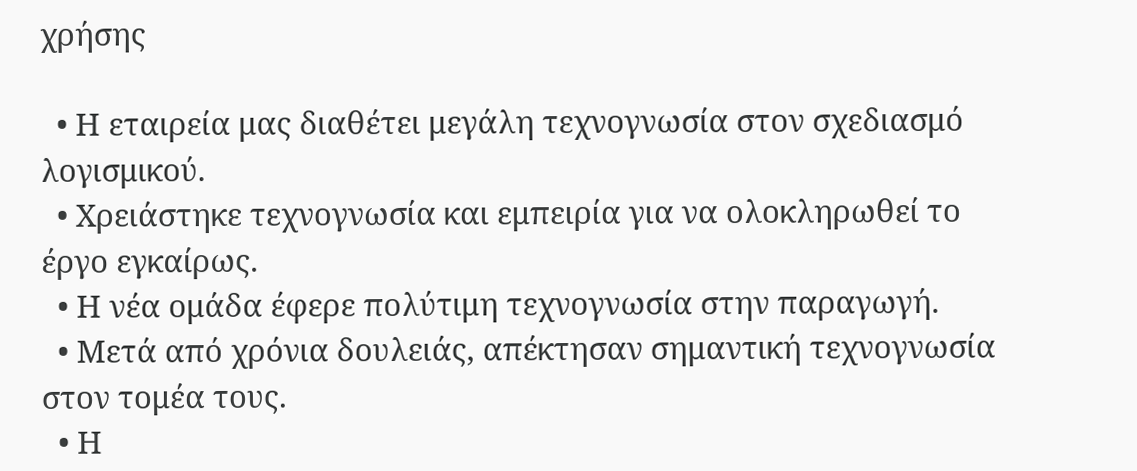χρήσης

  • Η εταιρεία μας διαθέτει μεγάλη τεχνογνωσία στον σχεδιασμό λογισμικού.
  • Χρειάστηκε τεχνογνωσία και εμπειρία για να ολοκληρωθεί το έργο εγκαίρως.
  • Η νέα ομάδα έφερε πολύτιμη τεχνογνωσία στην παραγωγή.
  • Μετά από χρόνια δουλειάς, απέκτησαν σημαντική τεχνογνωσία στον τομέα τους.
  • Η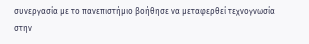συνεργασία με το πανεπιστήμιο βοήθησε να μεταφερθεί τεχνογνωσία στην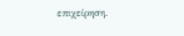επιχείρηση.